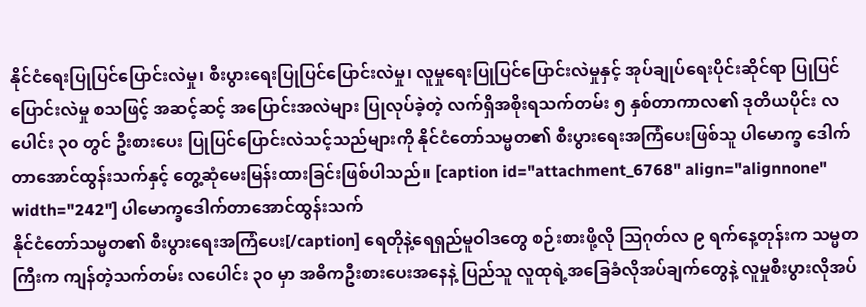နိုင်ငံရေးပြုပြင်ပြောင်းလဲမှု၊ စီးပွားရေးပြုပြင်ပြောင်းလဲမှု၊ လူမှုရေးပြုပြင်ပြောင်းလဲမှုနှင့် အုပ်ချုပ်ရေးပိုင်းဆိုင်ရာ ပြုပြင်ပြောင်းလဲမှု စသဖြင့် အဆင့်ဆင့် အပြောင်းအလဲများ ပြုလုပ်ခဲ့တဲ့ လက်ရှိအစိုးရသက်တမ်း ၅ နှစ်တာကာလ၏ ဒုတိယပိုင်း လပေါင်း ၃၀ တွင် ဦးစားပေး ပြုပြင်ပြောင်းလဲသင့်သည်များကို နိုင်ငံတော်သမ္မတ၏ စီးပွားရေးအကြံပေးဖြစ်သူ ပါမောက္ခ ဒေါက်တာအောင်ထွန်းသက်နှင့် တွေ့ဆုံမေးမြန်းထားခြင်းဖြစ်ပါသည်။ [caption id="attachment_6768" align="alignnone" width="242"] ပါမောက္ခဒေါက်တာအောင်ထွန်းသက်
နိုင်ငံတော်သမ္မတ၏ စီးပွားရေးအကြံပေး[/caption] ရေတိုနဲ့ရေရှည်မူဝါဒတွေ စဉ်းစားဖို့လို သြဂုတ်လ ၉ ရက်နေ့တုန်းက သမ္မတကြီးက ကျန်တဲ့သက်တမ်း လပေါင်း ၃၀ မှာ အဓိကဦးစားပေးအနေနဲ့ ပြည်သူ လူထုရဲ့အခြေခံလိုအပ်ချက်တွေနဲ့ လူမှုစီးပွားလိုအပ်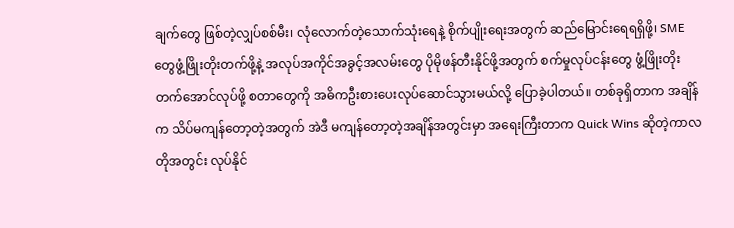ချက်တွေ ဖြစ်တဲ့လျှပ်စစ်မီး၊ လုံလောက်တဲ့သောက်သုံးရေနဲ့ စိုက်ပျိုးရေးအတွက် ဆည်မြောင်းရေရရှိဖို့၊ SME တွေဖွံ့ဖြိုးတိုးတက်ဖို့နဲ့ အလုပ်အကိုင်အခွင့်အလမ်းတွေ ပိုမိုဖန်တီးနိုင်ဖို့အတွက် စက်မှုလုပ်ငန်းတွေ ဖွံ့ဖြိုးတိုးတက်အောင်လုပ်ဖို့ စတာတွေကို အဓိကဦးစားပေးလုပ်ဆောင်သွားမယ်လို့ ပြောခဲ့ပါတယ်။ တစ်ခုရှိတာက အချိန်က သိပ်မကျန်တော့တဲ့အတွက် အဲဒီ မကျန်တော့တဲ့အချိန်အတွင်းမှာ အရေးကြီးတာက Quick Wins ဆိုတဲ့ကာလတိုအတွင်း လုပ်နိုင်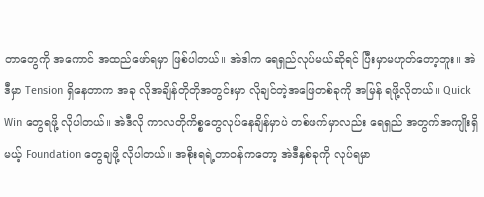တာတွေကို အကောင် အထည်ဖော်ရမှာ ဖြစ်ပါတယ်။ အဲဒါက ရေရှည်လုပ်မယ်ဆိုရင် ပြီးမှာမဟုတ်တော့ဘူး။ အဲဒီမှာ Tension ရှိနေတာက အခု လိုအချိန်တိုတိုအတွင်းမှာ လိုချင်တဲ့အဖြေတစ်ခုကို အမြန် ရဖို့လိုတယ်။ Quick Win တွေရဖို့ လိုပါတယ်။ အဲဒီလို ကာလတိုကိစ္စတွေလုပ်နေချိန်မှာပဲ တစ်ဖက်မှာလည်း ရေရှည် အတွက်အကျိုးရှိမယ့် Foundation တွေချဖို့ လိုပါတယ်။ အစိုးရရဲ့တာဝန်ကတော့ အဲဒီနှစ်ခုကို လုပ်ရမှာ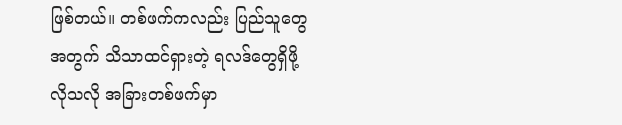ဖြစ်တယ်။ တစ်ဖက်ကလည်း ပြည်သူတွေအတွက် သိသာထင်ရှားတဲ့ ရလဒ်တွေရှိဖို့လိုသလို အခြားတစ်ဖက်မှာ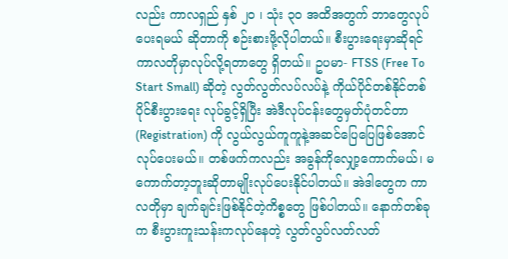လည်း ကာလရှည် နှစ် ၂၀ ၊ သုံး ၃၀ အထိအတွက် ဘာတွေလုပ်ပေးရမယ် ဆိုတာကို စဉ်းစားဖို့လိုပါတယ်။ စီးပွားရေးမှာဆိုရင် ကာလတိုမှာလုပ်လို့ရတာတွေ ရှိတယ်။ ဥပမာ- FTSS (Free To Start Small) ဆိုတဲ့ လွတ်လွတ်လပ်လပ်နဲ့ ကိုယ်ပိုင်တစ်နိုင်တစ်ပိုင်စီးပွားရေး လုပ်ခွင့်ရှိပြီး အဲဒီလုပ်ငန်းတွေမှတ်ပုံတင်တာ (Registration) ကို လွယ်လွယ်ကူကူနဲ့အဆင်ပြေပြေဖြစ်အောင် လုပ်ပေးမယ်။ တစ်ဖက်ကလည်း အခွန်ကိုလျှော့ကောက်မယ်၊ မကောက်တာ့ဘူးဆိုတာမျိုးလုပ်ပေးနိုင်ပါတယ်။ အဲဒါတွေက ကာလတိုမှာ ချက်ချင်းဖြစ်နိုင်တဲ့ကိစ္စတွေ ဖြစ်ပါတယ်။ နောက်တစ်ခုက စီးပွားကူးသန်းကလုပ်နေတဲ့ လွတ်လွပ်လတ်လတ်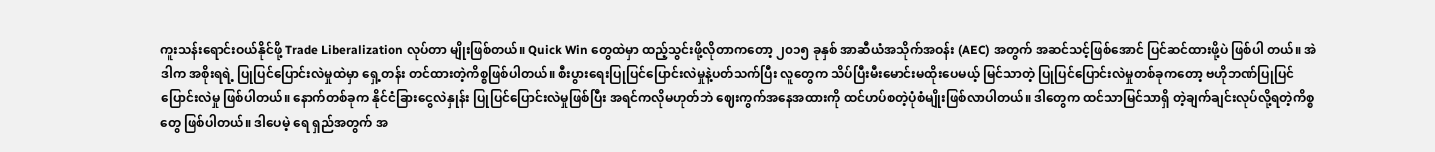ကူးသန်းရောင်းဝယ်နိုင်ဖို့ Trade Liberalization လုပ်တာ မျိုးဖြစ်တယ်။ Quick Win တွေထဲမှာ ထည့်သွင်းဖို့လိုတာကတော့ ၂၀၁၅ ခုနှစ် အာဆီယံအသိုက်အဝန်း (AEC) အတွက် အဆင်သင့်ဖြစ်အောင် ပြင်ဆင်ထားဖို့ပဲ ဖြစ်ပါ တယ်။ အဲဒါက အစိုးရရဲ့ ပြုပြင်ပြောင်းလဲမှုထဲမှာ ရှေ့တန်း တင်ထားတဲ့ကိစ္စဖြစ်ပါတယ်။ စီးပွားရေးပြုပြင်ပြောင်းလဲမှုနဲ့ပတ်သက်ပြီး လူတွေက သိပ်ပြီးမီးမောင်းမထိုးပေမယ့် မြင်သာတဲ့ ပြုပြင်ပြောင်းလဲမှုတစ်ခုကတော့ ဗဟိုဘဏ်ပြုပြင်ပြောင်းလဲမှု ဖြစ်ပါတယ်။ နောက်တစ်ခုက နိုင်ငံခြားငွေလဲနှုန်း ပြုပြင်ပြောင်းလဲမှုဖြစ်ပြီး အရင်ကလိုမဟုတ်ဘဲ ဈေးကွက်အနေအထားကို ထင်ဟပ်စတဲ့ပုံစံမျိုးဖြစ်လာပါတယ်။ ဒါတွေက ထင်သာမြင်သာရှိ တဲ့ချက်ချင်းလုပ်လို့ရတဲ့ကိစ္စတွေ ဖြစ်ပါတယ်။ ဒါပေမဲ့ ရေ ရှည်အတွက် အ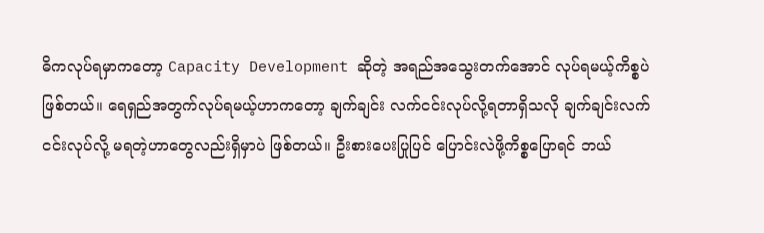ဓိကလုပ်ရမှာကတော့ Capacity Development ဆိုတဲ့ အရည်အသွေးတက်အောင် လုပ်ရမယ့်ကိစ္စပဲ ဖြစ်တယ်။ ရေရှည်အတွက်လုပ်ရမယ့်ဟာကတော့ ချက်ချင်း လက်ငင်းလုပ်လို့ရတာရှိသလို ချက်ချင်းလက်ငင်းလုပ်လို့ မရတဲ့ဟာတွေလည်းရှိမှာပဲ ဖြစ်တယ်။ ဦးစားပေးပြုပြင် ပြောင်းလဲဖို့ကိစ္စပြောရင် ဘယ်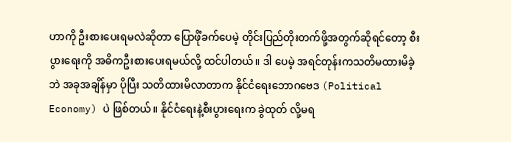ဟာကို ဦးစားပေးရမလဲဆိုတာ ပြောဖိုံခက်ပေမဲ့ တိုင်းပြည်တိုးတက်ဖို့အတွက်ဆိုရင်တော့ စီးပွားရေးကို အဓိကဦးစားပေးရမယ်လို့ ထင်ပါတယ်။ ဒါ ပေမဲ့ အရင်တုန်းကသတိမထားမိခဲ့ဘဲ အခုအချိန်မှာ ပိုပြီး သတိထားမိလာတာက နိုင်ငံရေးဘောဂဗေဒ (Political Economy) ပဲ ဖြစ်တယ်။ နိုင်ငံရေးနဲ့စီးပွားရေးက ခွဲထုတ် လို့မရ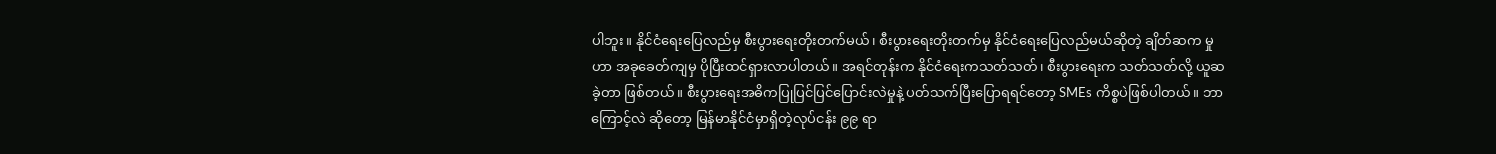ပါဘူး။ နိုင်ငံရေးပြေလည်မှ စီးပွားရေးတိုးတက်မယ်၊ စီးပွားရေးတိုးတက်မှ နိုင်ငံရေးပြေလည်မယ်ဆိုတဲ့ ချိတ်ဆက မှုဟာ အခုခေတ်ကျမှ ပိုပြီးထင်ရှားလာပါတယ်။ အရင်တုန်းက နိုင်ငံရေးကသတ်သတ်၊ စီးပွားရေးက သတ်သတ်လို့ ယူဆခဲ့တာ ဖြစ်တယ်။ စီးပွားရေးအဓိကပြုပြင်ပြင်ပြောင်းလဲမှုနဲ့ ပတ်သက်ပြီးပြောရရင်တော့ SMEs ကိစ္စပဲဖြစ်ပါတယ်။ ဘာကြောင့်လဲ ဆိုတော့ မြန်မာနိုင်ငံမှာရှိတဲ့လုပ်ငန်း ၉၉ ရာ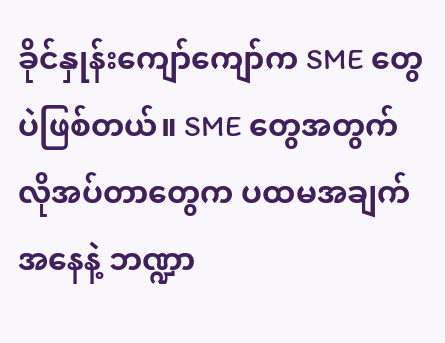ခိုင်နှုန်းကျော်ကျော်က SME တွေပဲဖြစ်တယ်။ SME တွေအတွက် လိုအပ်တာတွေက ပထမအချက်အနေနဲ့ ဘဏ္ဍာ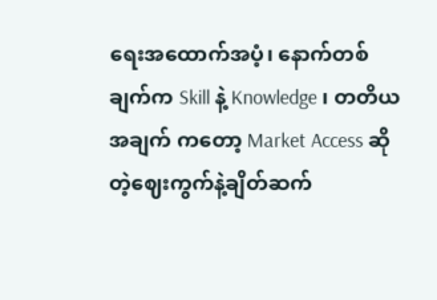ရေးအထောက်အပံ့၊ နောက်တစ်ချက်က Skill နဲ့ Knowledge ၊ တတိယအချက် ကတော့ Market Access ဆိုတဲ့ဈေးကွက်နဲ့ချိတ်ဆက်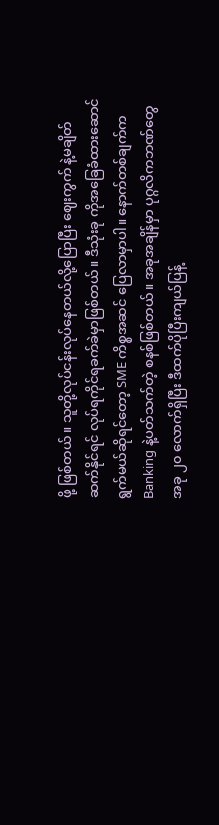ဖို့ ဖြစ်တယ်။ သူတို့လုပ်ငန်းလုပ်နေတယ်လို့ပြောပြီး ဈေးကွက် နဲ့မချိတ်ဆက်နိုင်ရင် လုပ်ရကိုင်ရခက်ခဲမှာဖြစ်တယ်။ ဒီသုံးခု ကိုအခြေခံထားဆောင်ရွက်မယ်ဆိုရင်တော့ SME ကိစ္စအဆင် ပြေလာမှာပါ။ နောက်တစ်ချက်က Banking နဲ့ပတ်သက်တဲ့ စနစ်ဖြစ်တယ်။ အခုအချိန်မှာ ပုဂ္ဂလိကဘဏ်တွေ အခု ၂၀ လောက်ရှိပြီး ဒီထက်ပိုပြီးကျယ်ပြန့်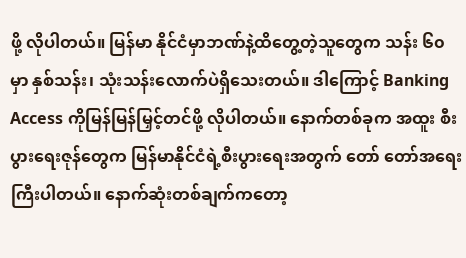ဖို့ လိုပါတယ်။ မြန်မာ နိုင်ငံမှာဘဏ်နဲ့ထိတွေ့တဲ့သူတွေက သန်း ၆၀ မှာ နှစ်သန်း၊ သုံးသန်းလောက်ပဲရှိသေးတယ်။ ဒါကြောင့် Banking Access ကိုမြန်မြန်မြှင့်တင်ဖို့ လိုပါတယ်။ နောက်တစ်ခုက အထူး စီးပွားရေးဇုန်တွေက မြန်မာနိုင်ငံရဲ့စီးပွားရေးအတွက် တော် တော်အရေးကြီးပါတယ်။ နောက်ဆုံးတစ်ချက်ကတော့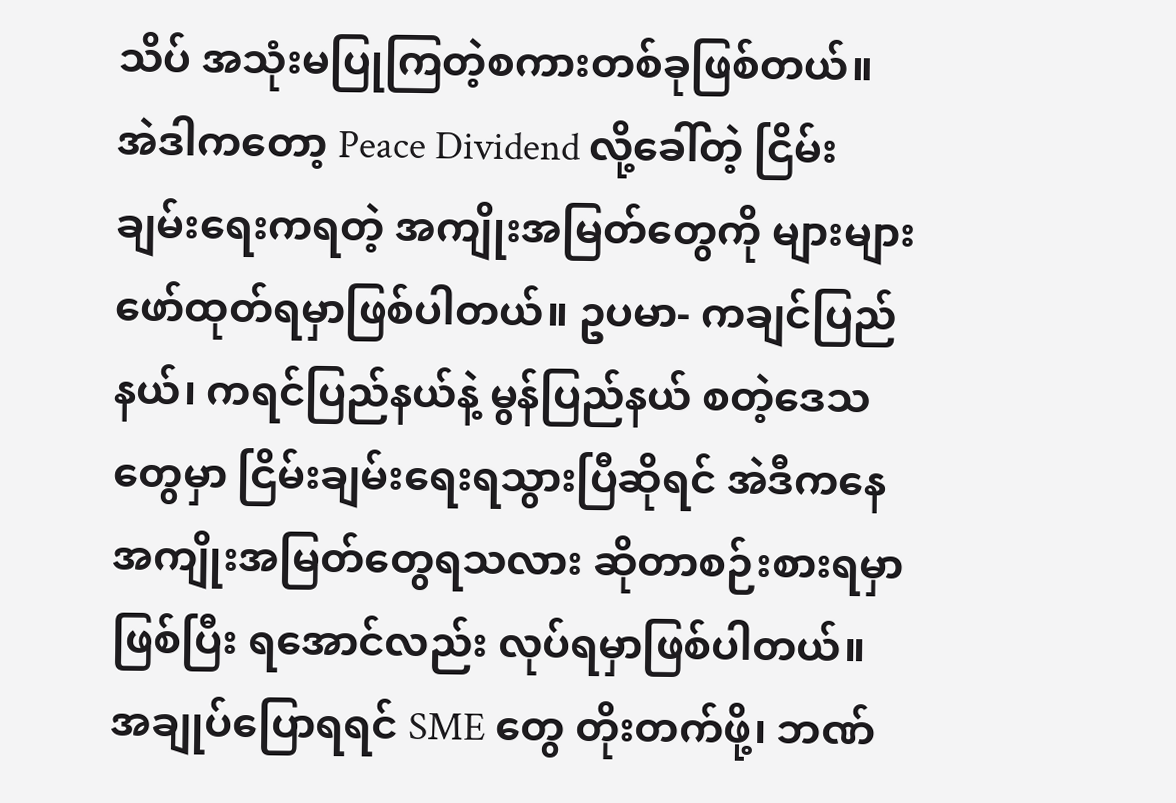သိပ် အသုံးမပြုကြတဲ့စကားတစ်ခုဖြစ်တယ်။ အဲဒါကတော့ Peace Dividend လို့ခေါ်တဲ့ ငြိမ်းချမ်းရေးကရတဲ့ အကျိုးအမြတ်တွေကို များများဖော်ထုတ်ရမှာဖြစ်ပါတယ်။ ဥပမာ- ကချင်ပြည်နယ်၊ ကရင်ပြည်နယ်နဲ့ မွန်ပြည်နယ် စတဲ့ဒေသတွေမှာ ငြိမ်းချမ်းရေးရသွားပြီဆိုရင် အဲဒီကနေအကျိုးအမြတ်တွေရသလား ဆိုတာစဉ်းစားရမှာဖြစ်ပြီး ရအောင်လည်း လုပ်ရမှာဖြစ်ပါတယ်။ အချုပ်ပြောရရင် SME တွေ တိုးတက်ဖို့၊ ဘဏ်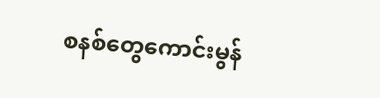စနစ်တွေကောင်းမွန်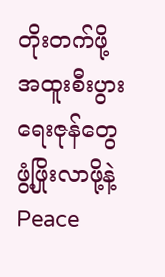တိုးတက်ဖို့ အထူးစီးပွားရေးဇုန်တွေဖွံ့ဖြိုးလာဖို့နဲ့ Peace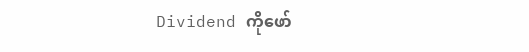Dividend ကိုဖော်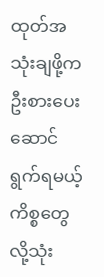ထုတ်အသုံးချဖို့က ဦးစားပေးဆောင်ရွက်ရမယ့်ကိစ္စတွေလို့သုံး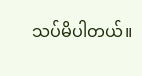သပ်မိပါတယ်။